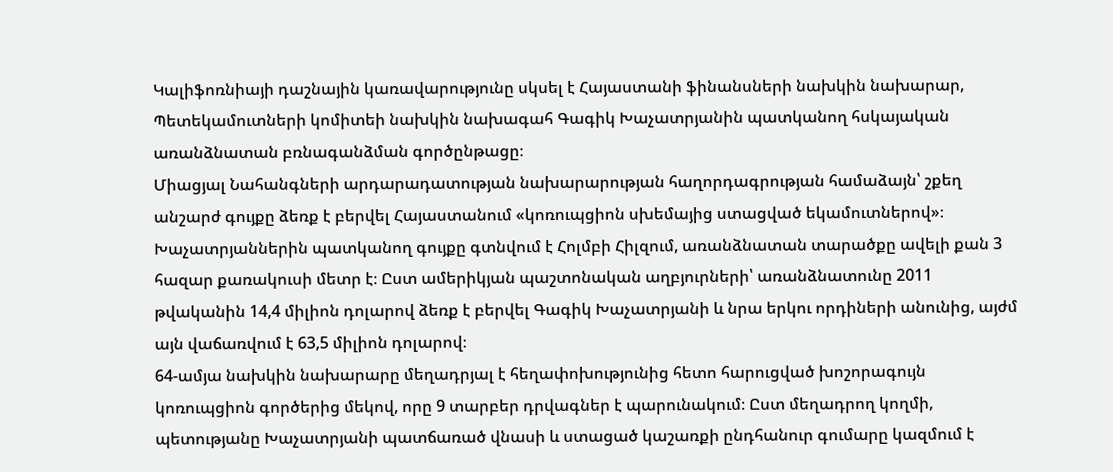Կալիֆոռնիայի դաշնային կառավարությունը սկսել է Հայաստանի ֆինանսների նախկին նախարար, Պետեկամուտների կոմիտեի նախկին նախագահ Գագիկ Խաչատրյանին պատկանող հսկայական առանձնատան բռնագանձման գործընթացը։
Միացյալ Նահանգների արդարադատության նախարարության հաղորդագրության համաձայն՝ շքեղ անշարժ գույքը ձեռք է բերվել Հայաստանում «կոռուպցիոն սխեմայից ստացված եկամուտներով»։
Խաչատրյաններին պատկանող գույքը գտնվում է Հոլմբի Հիլզում, առանձնատան տարածքը ավելի քան 3 հազար քառակուսի մետր է։ Ըստ ամերիկյան պաշտոնական աղբյուրների՝ առանձնատունը 2011 թվականին 14,4 միլիոն դոլարով ձեռք է բերվել Գագիկ Խաչատրյանի և նրա երկու որդիների անունից, այժմ այն վաճառվում է 63,5 միլիոն դոլարով։
64-ամյա նախկին նախարարը մեղադրյալ է հեղափոխությունից հետո հարուցված խոշորագույն կոռուպցիոն գործերից մեկով, որը 9 տարբեր դրվագներ է պարունակում։ Ըստ մեղադրող կողմի, պետությանը Խաչատրյանի պատճառած վնասի և ստացած կաշառքի ընդհանուր գումարը կազմում է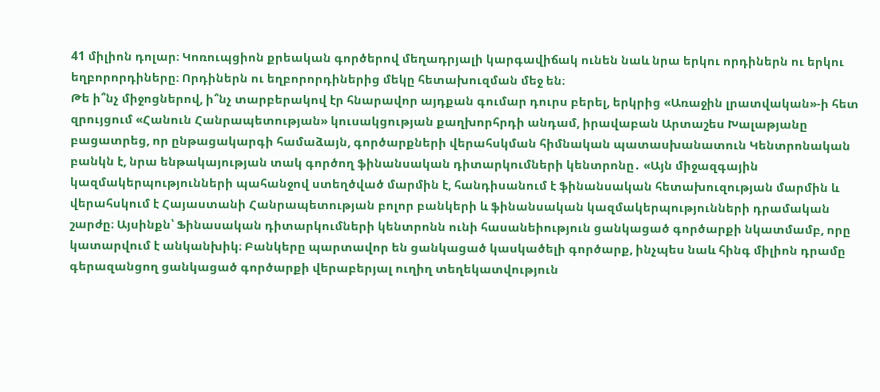41 միլիոն դոլար։ Կոռուպցիոն քրեական գործերով մեղադրյալի կարգավիճակ ունեն նաև նրա երկու որդիներն ու երկու եղբորորդիները։ Որդիներն ու եղբորորդիներից մեկը հետախուզման մեջ են։
Թե ի՞նչ միջոցներով, ի՞նչ տարբերակով էր հնարավոր այդքան գումար դուրս բերել, երկրից «Առաջին լրատվական»-ի հետ զրույցում «Հանուն Հանրապետության» կուսակցության քաղխորհրդի անդամ, իրավաբան Արտաշես Խալաթյանը բացատրեց, որ ընթացակարգի համաձայն, գործարքների վերահսկման հիմնական պատասխանատուն Կենտրոնական բանկն է, նրա ենթակայության տակ գործող ֆինանսական դիտարկումների կենտրոնը․ «Այն միջազգային կազմակերպությունների պահանջով ստեղծված մարմին է, հանդիսանում է ֆինանսական հետախուզության մարմին և վերահսկում է Հայաստանի Հանրապետության բոլոր բանկերի և ֆինանսական կազմակերպությունների դրամական շարժը։ Այսինքն՝ Ֆինասական դիտարկումների կենտրոնն ունի հասանեիություն ցանկացած գործարքի նկատմամբ, որը կատարվում է անկանխիկ։ Բանկերը պարտավոր են ցանկացած կասկածելի գործարք, ինչպես նաև հինգ միլիոն դրամը գերազանցող ցանկացած գործարքի վերաբերյալ ուղիղ տեղեկատվություն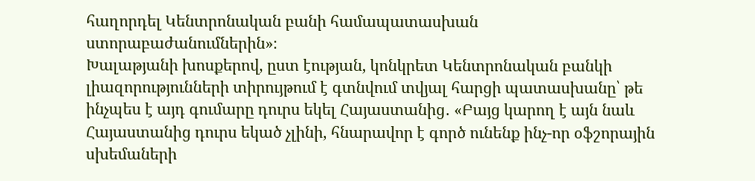հաղորդել Կենտրոնական բանի համապատասխան ստորաբաժանումներին»։
Խալաթյանի խոսքերով, ըստ էության, կոնկրետ Կենտրոնական բանկի լիազորությունների տիրույթում է գտնվում տվյալ հարցի պատասխանը՝ թե ինչպես է այդ գումարը դուրս եկել Հայաստանից․ «Բայց կարող է այն նաև Հայաստանից դուրս եկած չլինի, հնարավոր է գործ ունենք ինչ-որ օֆշորային սխեմաների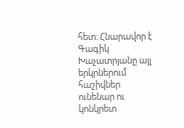հետ։ Հնարավոր է Գագիկ Խաչատրյանը այլ երկրներում հաշիվներ ունենար ու կոնկրետ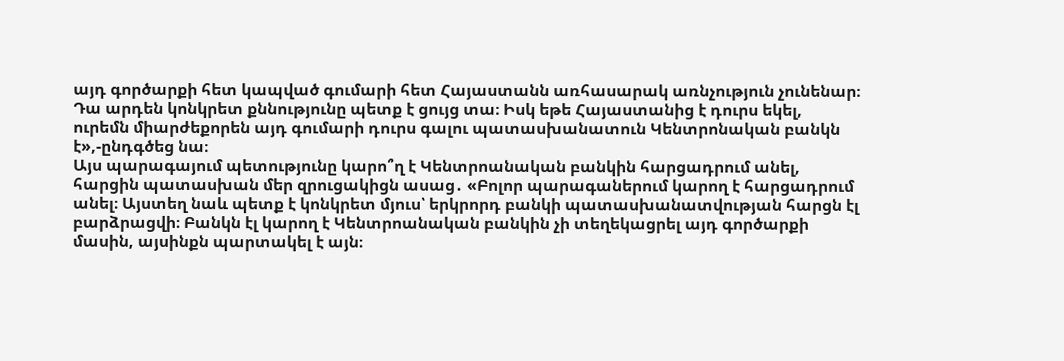այդ գործարքի հետ կապված գումարի հետ Հայաստանն առհասարակ առնչություն չունենար։ Դա արդեն կոնկրետ քննությունը պետք է ցույց տա։ Իսկ եթե Հայաստանից է դուրս եկել, ուրեմն միարժեքորեն այդ գումարի դուրս գալու պատասխանատուն Կենտրոնական բանկն է»,-ընդգծեց նա։
Այս պարագայում պետությունը կարո՞ղ է Կենտրոանական բանկին հարցադրում անել, հարցին պատասխան մեր զրուցակիցն ասաց․ «Բոլոր պարագաներում կարող է հարցադրում անել։ Այստեղ նաև պետք է կոնկրետ մյուս՝ երկրորդ բանկի պատասխանատվության հարցն էլ բարձրացվի։ Բանկն էլ կարող է Կենտրոանական բանկին չի տեղեկացրել այդ գործարքի մասին, այսինքն պարտակել է այն։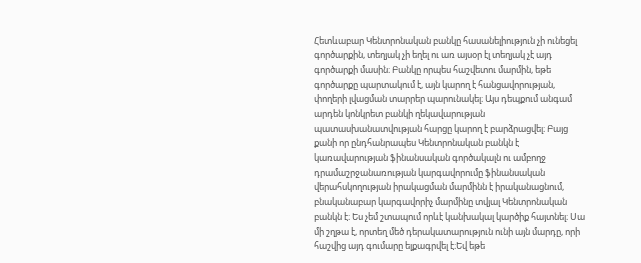Հետևաբար Կենտրոնական բանկը հասանելիություն չի ունեցել գործարքին, տեղյակ չի եղել ու առ այսօր էլ տեղյակ չէ այդ գործարքի մասին։ Բանկը որպես հաշվետու մարմին, եթե գործարքը պարտակում է, այն կարող է հանցավորության, փողերի լվացման տարրեր պարունակել։ Այս դեպքում անգամ արդեն կոնկրետ բանկի ղեկավարության պատասխանատվության հարցը կարող է բարձրացվել։ Բայց քանի որ ընդհանրապես Կենտրոնական բանկն է կառավարության ֆինանսական գործակալն ու ամբողջ դրամաշրջանառության կարգավորումը ֆինանսական վերահսկողության իրակացման մարմինն է իրականացնում, բնականաբար կարգավորիչ մարմինը տվյալ Կենտրոնական բանկն է։ Ես չեմ շտապում որևէ կանխակալ կարծիք հայտնել։ Սա մի շղթա է, որտեղ մեծ դերակատարություն ունի այն մարդը, որի հաշվից այդ գումարը ելքագրվել է։Եվ եթե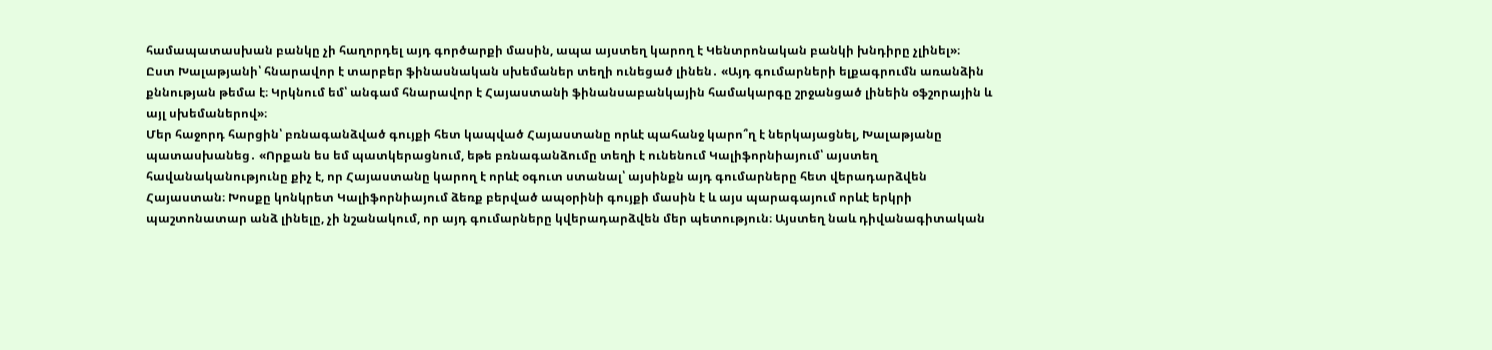համապատասխան բանկը չի հաղորդել այդ գործարքի մասին, ապա այստեղ կարող է Կենտրոնական բանկի խնդիրը չլինել»։
Ըստ Խալաթյանի՝ հնարավոր է տարբեր ֆինասնական սխեմաներ տեղի ունեցած լինեն․ «Այդ գումարների ելքագրումն առանձին քննության թեմա է։ Կրկնում եմ՝ անգամ հնարավոր է Հայաստանի ֆինանսաբանկային համակարգը շրջանցած լինեին օֆշորային և այլ սխեմաներով»։
Մեր հաջորդ հարցին՝ բռնագանձված գույքի հետ կապված Հայաստանը որևէ պահանջ կարո՞ղ է ներկայացնել, Խալաթյանը պատասխանեց․ «Որքան ես եմ պատկերացնում, եթե բռնագանձումը տեղի է ունենում Կալիֆորնիայում՝ այստեղ հավանականությունը քիչ է, որ Հայաստանը կարող է որևէ օգուտ ստանալ՝ այսինքն այդ գումարները հետ վերադարձվեն Հայաստան։ Խոսքը կոնկրետ Կալիֆորնիայում ձեռք բերված ապօրինի գույքի մասին է և այս պարագայում որևէ երկրի պաշտոնատար անձ լինելը, չի նշանակում, որ այդ գումարները կվերադարձվեն մեր պետություն։ Այստեղ նաև դիվանագիտական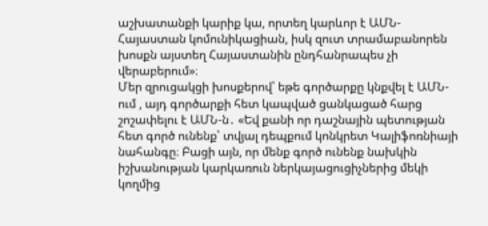աշխատանքի կարիք կա, որտեղ կարևոր է ԱՄՆ-Հայաստան կոմունիկացիան, իսկ զուտ տրամաբանորեն խոսքն այստեղ Հայաստանին ընդհանրապես չի վերաբերում»։
Մեր զրուցակցի խոսքերով՝ եթե գործարքը կնքվել է ԱՄՆ-ում , այդ գործարքի հետ կապված ցանկացած հարց շոշափելու է ԱՄՆ-ն․ «Եվ քանի որ դաշնային պետության հետ գործ ունենք՝ տվյալ դեպքում կոնկրետ Կալիֆոռնիայի նահանգը։ Բացի այն, որ մենք գործ ունենք նախկին իշխանության կարկառուն ներկայացուցիչներից մեկի կողմից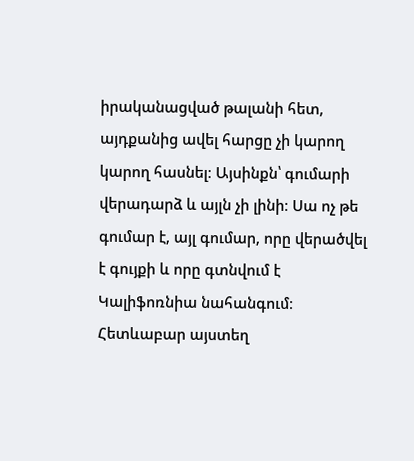իրականացված թալանի հետ, այդքանից ավել հարցը չի կարող կարող հասնել։ Այսինքն՝ գումարի վերադարձ և այլն չի լինի։ Սա ոչ թե գումար է, այլ գումար, որը վերածվել է գույքի և որը գտնվում է Կալիֆոռնիա նահանգում։ Հետևաբար այստեղ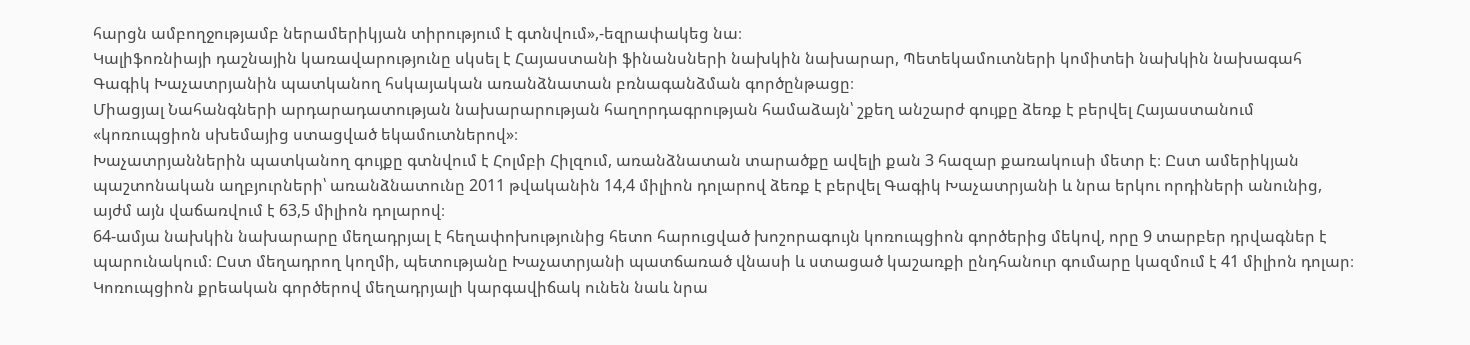հարցն ամբողջությամբ ներամերիկյան տիրությում է գտնվում»,-եզրափակեց նա։
Կալիֆոռնիայի դաշնային կառավարությունը սկսել է Հայաստանի ֆինանսների նախկին նախարար, Պետեկամուտների կոմիտեի նախկին նախագահ Գագիկ Խաչատրյանին պատկանող հսկայական առանձնատան բռնագանձման գործընթացը։
Միացյալ Նահանգների արդարադատության նախարարության հաղորդագրության համաձայն՝ շքեղ անշարժ գույքը ձեռք է բերվել Հայաստանում «կոռուպցիոն սխեմայից ստացված եկամուտներով»։
Խաչատրյաններին պատկանող գույքը գտնվում է Հոլմբի Հիլզում, առանձնատան տարածքը ավելի քան 3 հազար քառակուսի մետր է։ Ըստ ամերիկյան պաշտոնական աղբյուրների՝ առանձնատունը 2011 թվականին 14,4 միլիոն դոլարով ձեռք է բերվել Գագիկ Խաչատրյանի և նրա երկու որդիների անունից, այժմ այն վաճառվում է 63,5 միլիոն դոլարով։
64-ամյա նախկին նախարարը մեղադրյալ է հեղափոխությունից հետո հարուցված խոշորագույն կոռուպցիոն գործերից մեկով, որը 9 տարբեր դրվագներ է պարունակում։ Ըստ մեղադրող կողմի, պետությանը Խաչատրյանի պատճառած վնասի և ստացած կաշառքի ընդհանուր գումարը կազմում է 41 միլիոն դոլար։ Կոռուպցիոն քրեական գործերով մեղադրյալի կարգավիճակ ունեն նաև նրա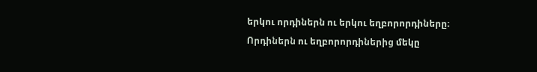երկու որդիներն ու երկու եղբորորդիները։ Որդիներն ու եղբորորդիներից մեկը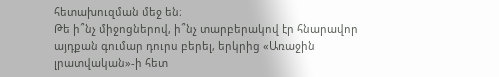հետախուզման մեջ են։
Թե ի՞նչ միջոցներով, ի՞նչ տարբերակով էր հնարավոր այդքան գումար դուրս բերել, երկրից «Առաջին լրատվական»-ի հետ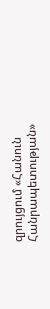զրույցում «Հանուն Հանրապետության»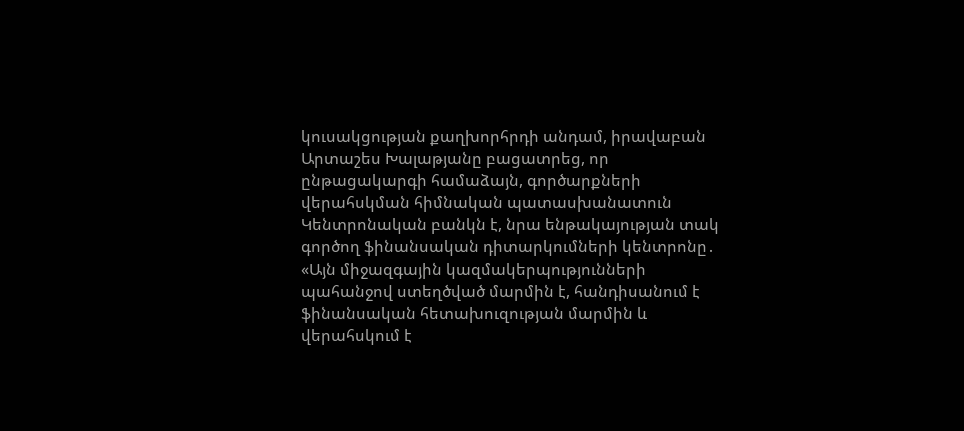կուսակցության քաղխորհրդի անդամ, իրավաբան Արտաշես Խալաթյանը բացատրեց, որ ընթացակարգի համաձայն, գործարքների վերահսկման հիմնական պատասխանատուն Կենտրոնական բանկն է, նրա ենթակայության տակ գործող ֆինանսական դիտարկումների կենտրոնը․ «Այն միջազգային կազմակերպությունների պահանջով ստեղծված մարմին է, հանդիսանում է ֆինանսական հետախուզության մարմին և վերահսկում է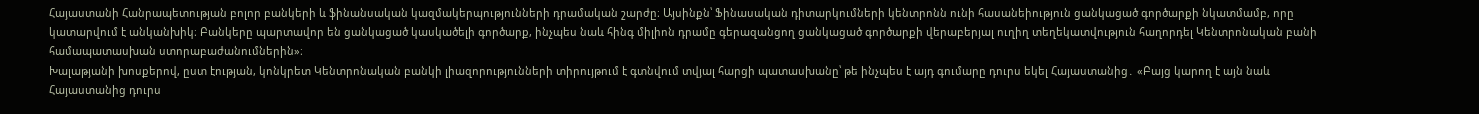Հայաստանի Հանրապետության բոլոր բանկերի և ֆինանսական կազմակերպությունների դրամական շարժը։ Այսինքն՝ Ֆինասական դիտարկումների կենտրոնն ունի հասանեիություն ցանկացած գործարքի նկատմամբ, որը կատարվում է անկանխիկ։ Բանկերը պարտավոր են ցանկացած կասկածելի գործարք, ինչպես նաև հինգ միլիոն դրամը գերազանցող ցանկացած գործարքի վերաբերյալ ուղիղ տեղեկատվություն հաղորդել Կենտրոնական բանի համապատասխան ստորաբաժանումներին»։
Խալաթյանի խոսքերով, ըստ էության, կոնկրետ Կենտրոնական բանկի լիազորությունների տիրույթում է գտնվում տվյալ հարցի պատասխանը՝ թե ինչպես է այդ գումարը դուրս եկել Հայաստանից․ «Բայց կարող է այն նաև Հայաստանից դուրս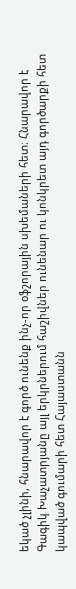եկած չլինի, հնարավոր է գործ ունենք ինչ-որ օֆշորային սխեմաների հետ։ Հնարավոր է Գագիկ Խաչատրյանը այլ երկրներում հաշիվներ ունենար ու կոնկրետ այդ գործարքի հետ կապված գումարի հետ Հայաստանն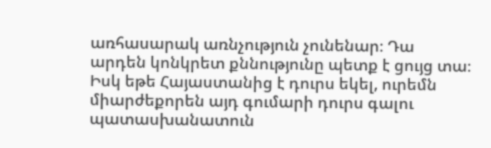առհասարակ առնչություն չունենար։ Դա արդեն կոնկրետ քննությունը պետք է ցույց տա։ Իսկ եթե Հայաստանից է դուրս եկել, ուրեմն միարժեքորեն այդ գումարի դուրս գալու պատասխանատուն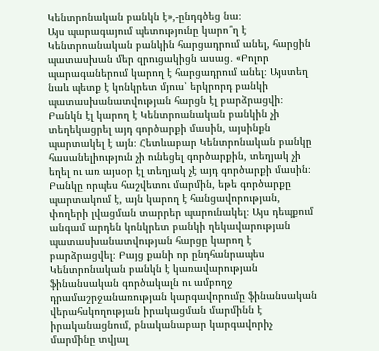Կենտրոնական բանկն է»,-ընդգծեց նա։
Այս պարագայում պետությունը կարո՞ղ է Կենտրոանական բանկին հարցադրում անել, հարցին պատասխան մեր զրուցակիցն ասաց․ «Բոլոր պարագաներում կարող է հարցադրում անել։ Այստեղ նաև պետք է կոնկրետ մյուս՝ երկրորդ բանկի պատասխանատվության հարցն էլ բարձրացվի։ Բանկն էլ կարող է Կենտրոանական բանկին չի տեղեկացրել այդ գործարքի մասին, այսինքն պարտակել է այն։ Հետևաբար Կենտրոնական բանկը հասանելիություն չի ունեցել գործարքին, տեղյակ չի եղել ու առ այսօր էլ տեղյակ չէ այդ գործարքի մասին։ Բանկը որպես հաշվետու մարմին, եթե գործարքը պարտակում է, այն կարող է հանցավորության, փողերի լվացման տարրեր պարունակել։ Այս դեպքում անգամ արդեն կոնկրետ բանկի ղեկավարության պատասխանատվության հարցը կարող է բարձրացվել։ Բայց քանի որ ընդհանրապես Կենտրոնական բանկն է կառավարության ֆինանսական գործակալն ու ամբողջ դրամաշրջանառության կարգավորումը ֆինանսական վերահսկողության իրակացման մարմինն է իրականացնում, բնականաբար կարգավորիչ մարմինը տվյալ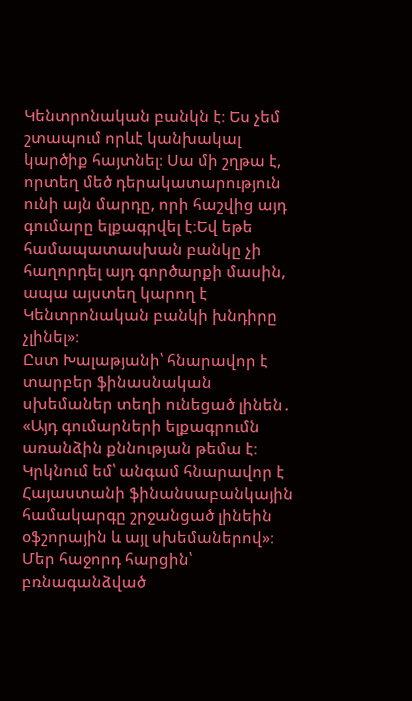Կենտրոնական բանկն է։ Ես չեմ շտապում որևէ կանխակալ կարծիք հայտնել։ Սա մի շղթա է, որտեղ մեծ դերակատարություն ունի այն մարդը, որի հաշվից այդ գումարը ելքագրվել է։Եվ եթե համապատասխան բանկը չի հաղորդել այդ գործարքի մասին, ապա այստեղ կարող է Կենտրոնական բանկի խնդիրը չլինել»։
Ըստ Խալաթյանի՝ հնարավոր է տարբեր ֆինասնական սխեմաներ տեղի ունեցած լինեն․ «Այդ գումարների ելքագրումն առանձին քննության թեմա է։ Կրկնում եմ՝ անգամ հնարավոր է Հայաստանի ֆինանսաբանկային համակարգը շրջանցած լինեին օֆշորային և այլ սխեմաներով»։
Մեր հաջորդ հարցին՝ բռնագանձված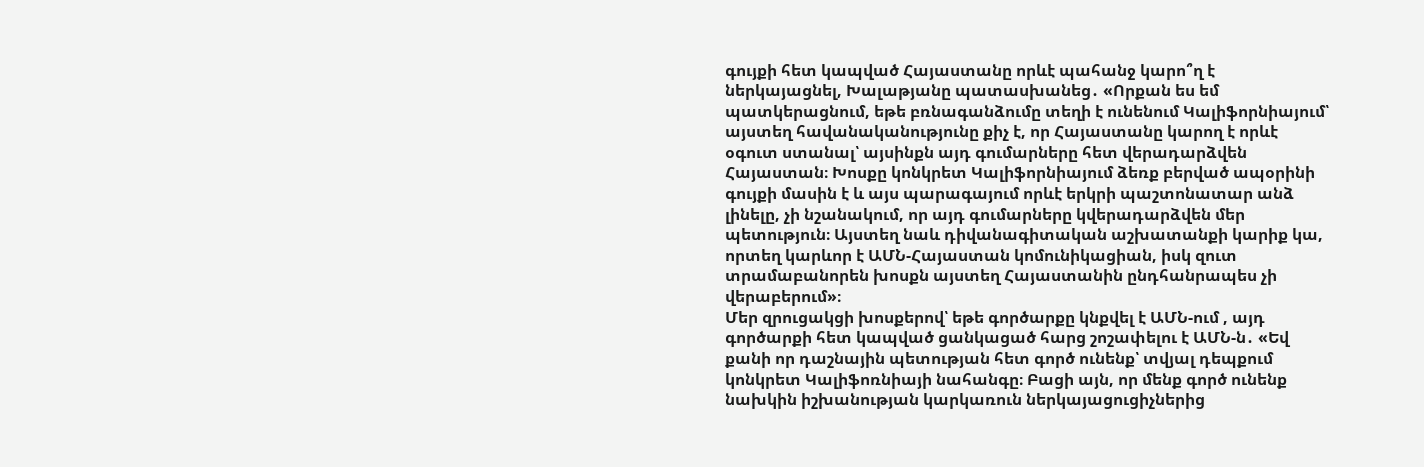գույքի հետ կապված Հայաստանը որևէ պահանջ կարո՞ղ է ներկայացնել, Խալաթյանը պատասխանեց․ «Որքան ես եմ պատկերացնում, եթե բռնագանձումը տեղի է ունենում Կալիֆորնիայում՝ այստեղ հավանականությունը քիչ է, որ Հայաստանը կարող է որևէ օգուտ ստանալ՝ այսինքն այդ գումարները հետ վերադարձվեն Հայաստան։ Խոսքը կոնկրետ Կալիֆորնիայում ձեռք բերված ապօրինի գույքի մասին է և այս պարագայում որևէ երկրի պաշտոնատար անձ լինելը, չի նշանակում, որ այդ գումարները կվերադարձվեն մեր պետություն։ Այստեղ նաև դիվանագիտական աշխատանքի կարիք կա, որտեղ կարևոր է ԱՄՆ-Հայաստան կոմունիկացիան, իսկ զուտ տրամաբանորեն խոսքն այստեղ Հայաստանին ընդհանրապես չի վերաբերում»։
Մեր զրուցակցի խոսքերով՝ եթե գործարքը կնքվել է ԱՄՆ-ում , այդ գործարքի հետ կապված ցանկացած հարց շոշափելու է ԱՄՆ-ն․ «Եվ քանի որ դաշնային պետության հետ գործ ունենք՝ տվյալ դեպքում կոնկրետ Կալիֆոռնիայի նահանգը։ Բացի այն, որ մենք գործ ունենք նախկին իշխանության կարկառուն ներկայացուցիչներից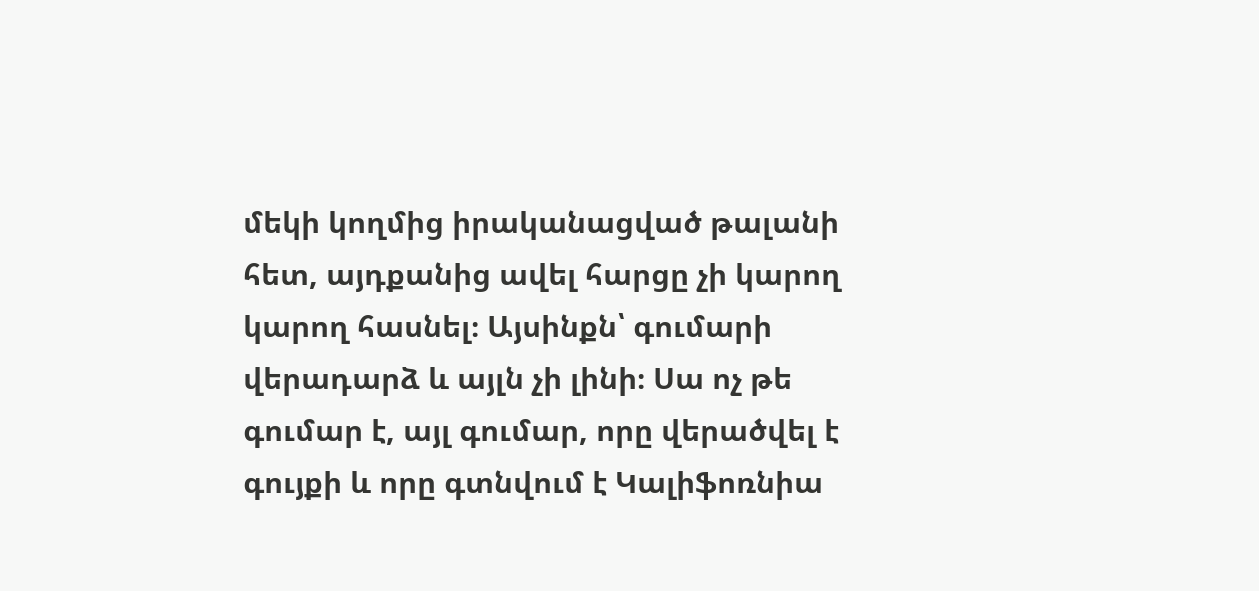մեկի կողմից իրականացված թալանի հետ, այդքանից ավել հարցը չի կարող կարող հասնել։ Այսինքն՝ գումարի վերադարձ և այլն չի լինի։ Սա ոչ թե գումար է, այլ գումար, որը վերածվել է գույքի և որը գտնվում է Կալիֆոռնիա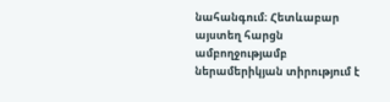նահանգում։ Հետևաբար այստեղ հարցն ամբողջությամբ ներամերիկյան տիրությում է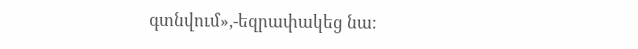գտնվում»,-եզրափակեց նա։